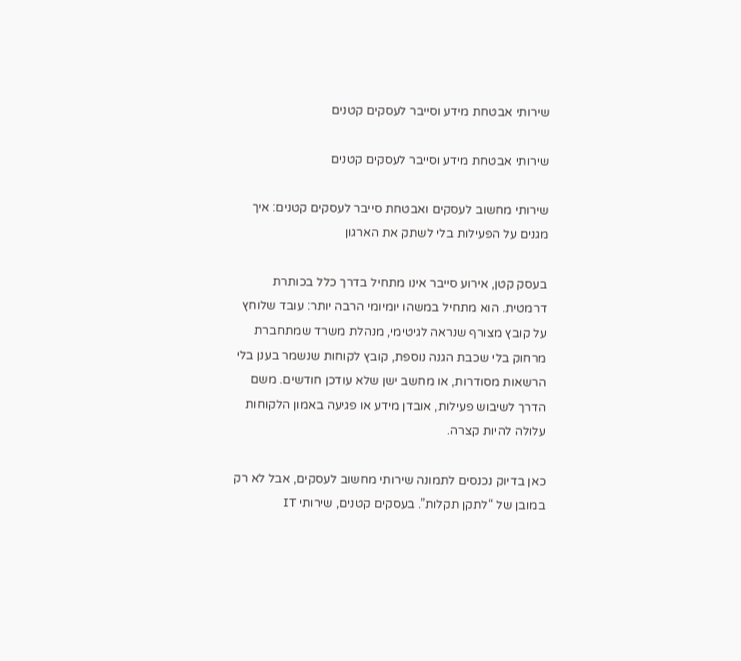שירותי אבטחת מידע וסייבר לעסקים קטנים

שירותי אבטחת מידע וסייבר לעסקים קטנים

שירותי מחשוב לעסקים ואבטחת סייבר לעסקים קטנים: איך מגנים על הפעילות בלי לשתק את הארגון

בעסק קטן, אירוע סייבר אינו מתחיל בדרך כלל בכותרת דרמטית. הוא מתחיל במשהו יומיומי הרבה יותר: עובד שלוחץ על קובץ מצורף שנראה לגיטימי, מנהלת משרד שמתחברת מרחוק בלי שכבת הגנה נוספת, קובץ לקוחות שנשמר בענן בלי הרשאות מסודרות, או מחשב ישן שלא עודכן חודשים. משם הדרך לשיבוש פעילות, אובדן מידע או פגיעה באמון הלקוחות עלולה להיות קצרה.

כאן בדיוק נכנסים לתמונה שירותי מחשוב לעסקים, אבל לא רק במובן של “לתקן תקלות”. בעסקים קטנים, שירותי IT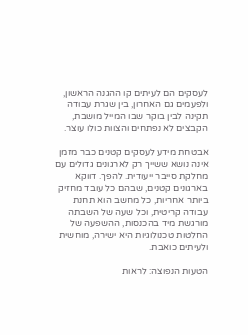לעסקים הם לעיתים קו ההגנה הראשון, ולפעמים גם האחרון, בין שגרת עבודה תקינה לבין בוקר שבו המייל מושבת, הקבצים לא נפתחים והצוות כולו עוצר.

אבטחת מידע לעסקים קטנים כבר מזמן אינה נושא ששייך רק לארגונים גדולים עם מחלקת סייבר ייעודית. להפך. דווקא בארגונים קטנים, שבהם כל עובד מחזיק ביותר אחריות, כל מחשב הוא תחנת עבודה קריטית, וכל שעה של השבתה מורגשת מיד בהכנסות, ההשפעה של החלטות טכנולוגיות היא ישירה, מוחשית ולעיתים כואבת.

הטעות הנפוצה: לראות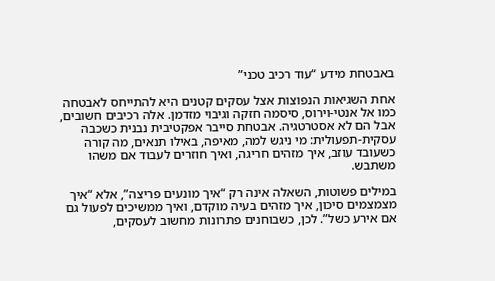באבטחת מידע “עוד רכיב טכני”

אחת השגיאות הנפוצות אצל עסקים קטנים היא להתייחס לאבטחה כמו אל אנטי-וירוס, סיסמה חזקה וגיבוי מזדמן. אלה רכיבים חשובים, אבל הם לא אסטרטגיה. אבטחת סייבר אפקטיבית נבנית כשכבה עסקית-תפעולית: מי ניגש למה, מאיפה, באילו תנאים, מה קורה כשעובד עוזב, איך מזהים חריגה, ואיך חוזרים לעבוד אם משהו משתבש.

במילים פשוטות, השאלה אינה רק “איך מונעים פריצה”, אלא “איך מצמצמים סיכון, איך מזהים בעיה מוקדם, ואיך ממשיכים לפעול גם אם אירע כשל”. לכן, כשבוחנים פתרונות מחשוב לעסקים,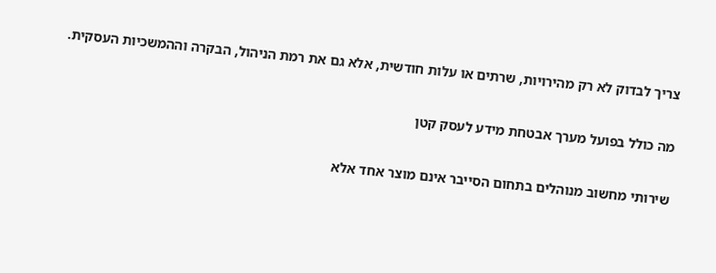צריך לבדוק לא רק מהירויות, שרתים או עלות חודשית, אלא גם את רמת הניהול, הבקרה וההמשכיות העסקית.

מה כולל בפועל מערך אבטחת מידע לעסק קטן

שירותי מחשוב מנוהלים בתחום הסייבר אינם מוצר אחד אלא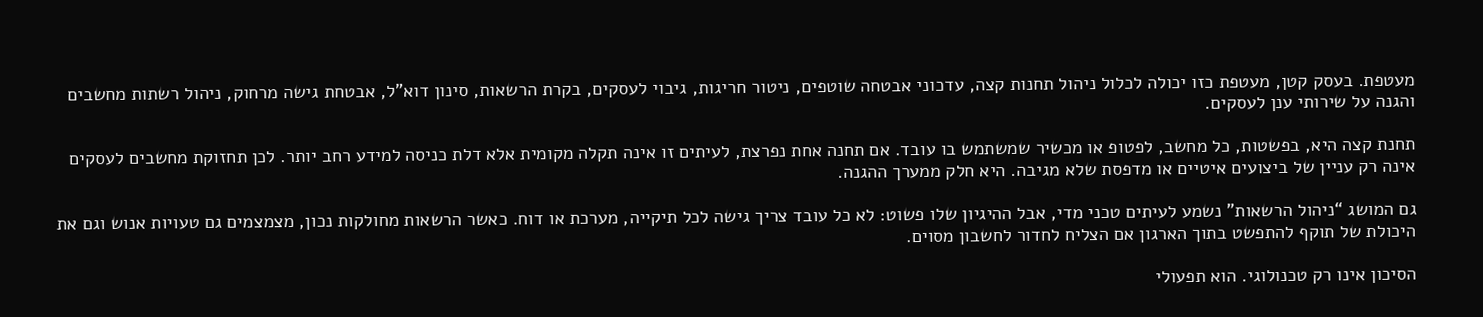מעטפת. בעסק קטן, מעטפת כזו יכולה לכלול ניהול תחנות קצה, עדכוני אבטחה שוטפים, ניטור חריגות, גיבוי לעסקים, בקרת הרשאות, סינון דוא”ל, אבטחת גישה מרחוק, ניהול רשתות מחשבים והגנה על שירותי ענן לעסקים.

תחנת קצה היא, בפשטות, כל מחשב, לפטופ או מכשיר שמשתמש בו עובד. אם תחנה אחת נפרצת, לעיתים זו אינה תקלה מקומית אלא דלת כניסה למידע רחב יותר. לכן תחזוקת מחשבים לעסקים אינה רק עניין של ביצועים איטיים או מדפסת שלא מגיבה. היא חלק ממערך ההגנה.

גם המושג “ניהול הרשאות” נשמע לעיתים טכני מדי, אבל ההיגיון שלו פשוט: לא כל עובד צריך גישה לכל תיקייה, מערכת או דוח. כאשר הרשאות מחולקות נכון, מצמצמים גם טעויות אנוש וגם את היכולת של תוקף להתפשט בתוך הארגון אם הצליח לחדור לחשבון מסוים.

הסיכון אינו רק טכנולוגי. הוא תפעולי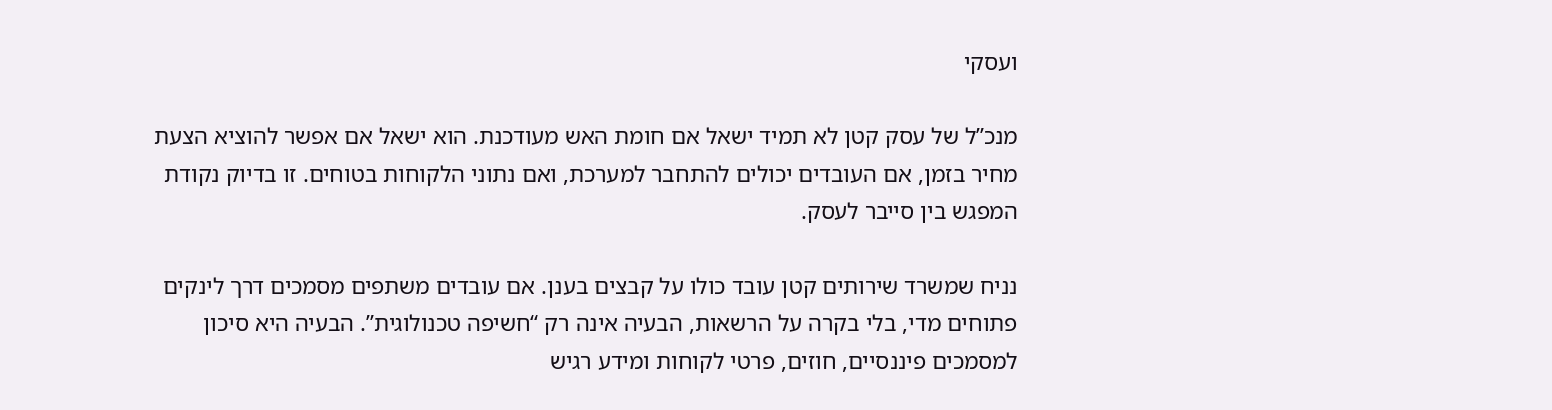ועסקי

מנכ”ל של עסק קטן לא תמיד ישאל אם חומת האש מעודכנת. הוא ישאל אם אפשר להוציא הצעת מחיר בזמן, אם העובדים יכולים להתחבר למערכת, ואם נתוני הלקוחות בטוחים. זו בדיוק נקודת המפגש בין סייבר לעסק.

נניח שמשרד שירותים קטן עובד כולו על קבצים בענן. אם עובדים משתפים מסמכים דרך לינקים פתוחים מדי, בלי בקרה על הרשאות, הבעיה אינה רק “חשיפה טכנולוגית”. הבעיה היא סיכון למסמכים פיננסיים, חוזים, פרטי לקוחות ומידע רגיש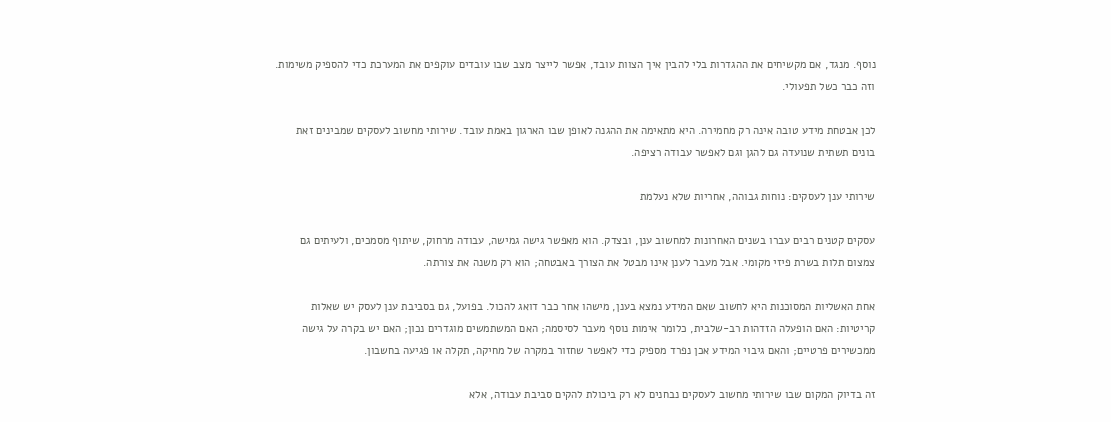נוסף. מנגד, אם מקשיחים את ההגדרות בלי להבין איך הצוות עובד, אפשר לייצר מצב שבו עובדים עוקפים את המערכת כדי להספיק משימות. וזה כבר כשל תפעולי.

לכן אבטחת מידע טובה אינה רק מחמירה. היא מתאימה את ההגנה לאופן שבו הארגון באמת עובד. שירותי מחשוב לעסקים שמבינים זאת בונים תשתית שנועדה גם להגן וגם לאפשר עבודה רציפה.

שירותי ענן לעסקים: נוחות גבוהה, אחריות שלא נעלמת

עסקים קטנים רבים עברו בשנים האחרונות למחשוב ענן, ובצדק. הוא מאפשר גישה גמישה, עבודה מרחוק, שיתוף מסמכים, ולעיתים גם צמצום תלות בשרת פיזי מקומי. אבל מעבר לענן אינו מבטל את הצורך באבטחה; הוא רק משנה את צורתה.

אחת האשליות המסוכנות היא לחשוב שאם המידע נמצא בענן, מישהו אחר כבר דואג להכול. בפועל, גם בסביבת ענן לעסק יש שאלות קריטיות: האם הופעלה הזדהות רב-שלבית, כלומר אימות נוסף מעבר לסיסמה; האם המשתמשים מוגדרים נכון; האם יש בקרה על גישה ממכשירים פרטיים; והאם גיבוי המידע אכן נפרד מספיק כדי לאפשר שחזור במקרה של מחיקה, תקלה או פגיעה בחשבון.

זה בדיוק המקום שבו שירותי מחשוב לעסקים נבחנים לא רק ביכולת להקים סביבת עבודה, אלא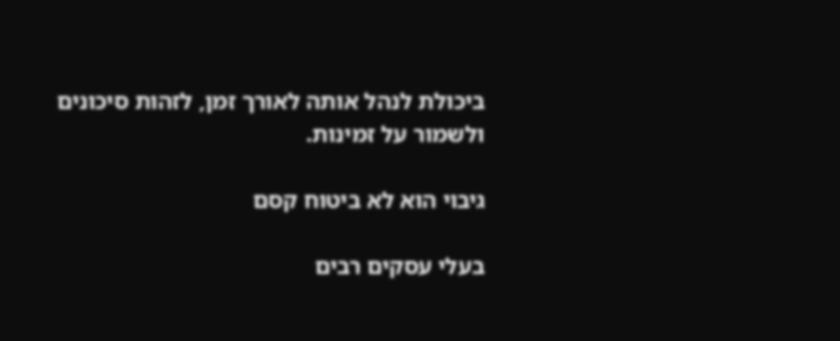ביכולת לנהל אותה לאורך זמן, לזהות סיכונים ולשמור על זמינות.

גיבוי הוא לא ביטוח קסם

בעלי עסקים רבים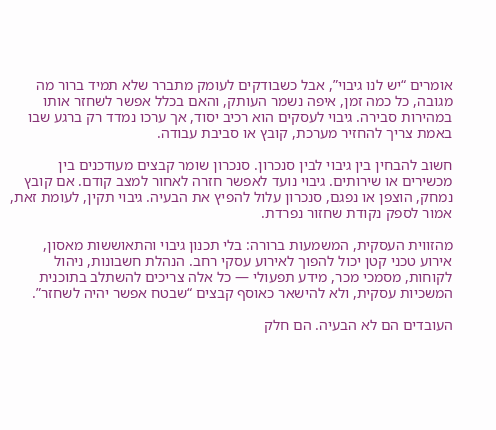אומרים “יש לנו גיבוי”, אבל כשבודקים לעומק מתברר שלא תמיד ברור מה מגובה, כל כמה זמן, איפה נשמר העותק, והאם בכלל אפשר לשחזר אותו במהירות סבירה. גיבוי לעסקים הוא רכיב יסוד, אך ערכו נמדד רק ברגע שבו באמת צריך להחזיר מערכת, קובץ או סביבת עבודה.

חשוב להבחין בין גיבוי לבין סנכרון. סנכרון שומר קבצים מעודכנים בין מכשירים או שירותים. גיבוי נועד לאפשר חזרה לאחור למצב קודם. אם קובץ נמחק, הוצפן או נפגם, סנכרון עלול להפיץ את הבעיה. גיבוי תקין, לעומת זאת, אמור לספק נקודת שחזור נפרדת.

מהזווית העסקית, המשמעות ברורה: בלי תכנון גיבוי והתאוששות מאסון, אירוע טכני קטן יכול להפוך לאירוע עסקי רחב. הנהלת חשבונות, ניהול לקוחות, מסמכי מכר, מידע תפעולי — כל אלה צריכים להשתלב בתוכנית המשכיות עסקית, ולא להישאר כאוסף קבצים “שבטח אפשר יהיה לשחזר”.

העובדים הם לא הבעיה. הם חלק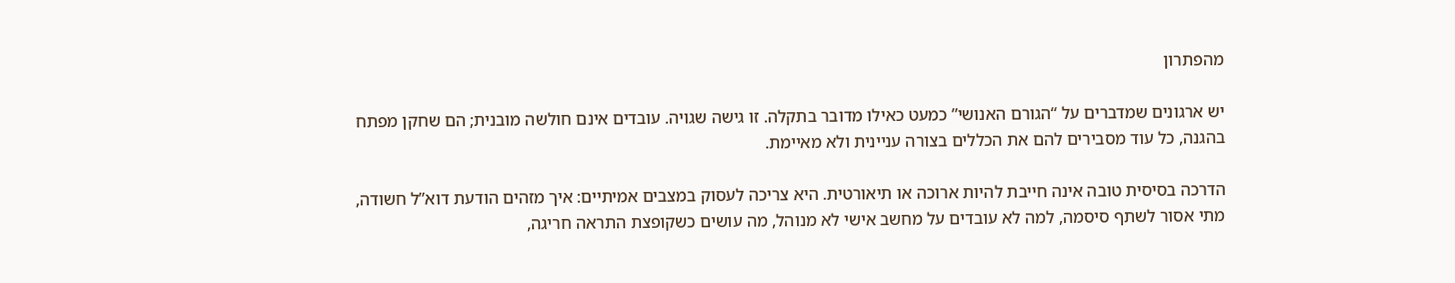מהפתרון

יש ארגונים שמדברים על “הגורם האנושי” כמעט כאילו מדובר בתקלה. זו גישה שגויה. עובדים אינם חולשה מובנית; הם שחקן מפתח בהגנה, כל עוד מסבירים להם את הכללים בצורה עניינית ולא מאיימת.

הדרכה בסיסית טובה אינה חייבת להיות ארוכה או תיאורטית. היא צריכה לעסוק במצבים אמיתיים: איך מזהים הודעת דוא”ל חשודה, מתי אסור לשתף סיסמה, למה לא עובדים על מחשב אישי לא מנוהל, מה עושים כשקופצת התראה חריגה,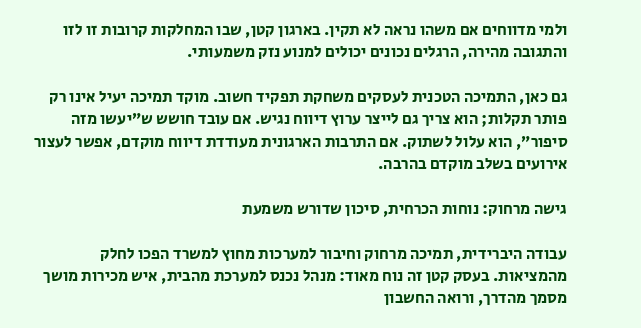ולמי מדווחים אם משהו נראה לא תקין. בארגון קטן, שבו המחלקות קרובות זו לזו והתגובה מהירה, הרגלים נכונים יכולים למנוע נזק משמעותי.

גם כאן, התמיכה הטכנית לעסקים משחקת תפקיד חשוב. מוקד תמיכה יעיל אינו רק פותר תקלות; הוא צריך גם לייצר ערוץ דיווח נגיש. אם עובד חושש ש”יעשו מזה סיפור”, הוא עלול לשתוק. אם התרבות הארגונית מעודדת דיווח מוקדם, אפשר לעצור אירועים בשלב מוקדם בהרבה.

גישה מרחוק: נוחות הכרחית, סיכון שדורש משמעת

עבודה היברידית, תמיכה מרחוק וחיבור למערכות מחוץ למשרד הפכו לחלק מהמציאות. בעסק קטן זה נוח מאוד: מנהל נכנס למערכת מהבית, איש מכירות מושך מסמך מהדרך, ורואה החשבון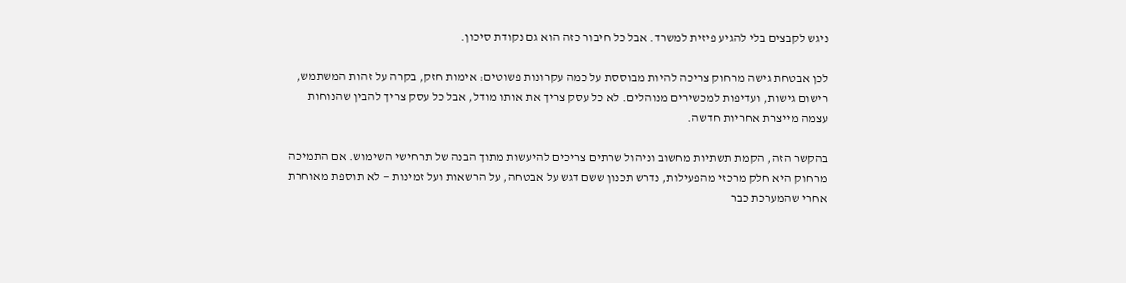ניגש לקבצים בלי להגיע פיזית למשרד. אבל כל חיבור כזה הוא גם נקודת סיכון.

לכן אבטחת גישה מרחוק צריכה להיות מבוססת על כמה עקרונות פשוטים: אימות חזק, בקרה על זהות המשתמש, רישום גישות, ועדיפות למכשירים מנוהלים. לא כל עסק צריך את אותו מודל, אבל כל עסק צריך להבין שהנוחות עצמה מייצרת אחריות חדשה.

בהקשר הזה, הקמת תשתיות מחשוב וניהול שרתים צריכים להיעשות מתוך הבנה של תרחישי השימוש. אם התמיכה מרחוק היא חלק מרכזי מהפעילות, נדרש תכנון ששם דגש על אבטחה, על הרשאות ועל זמינות — לא תוספת מאוחרת אחרי שהמערכת כבר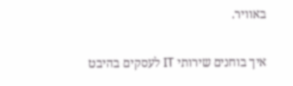באוויר.

איך בוחנים שירותי IT לעסקים בהיבט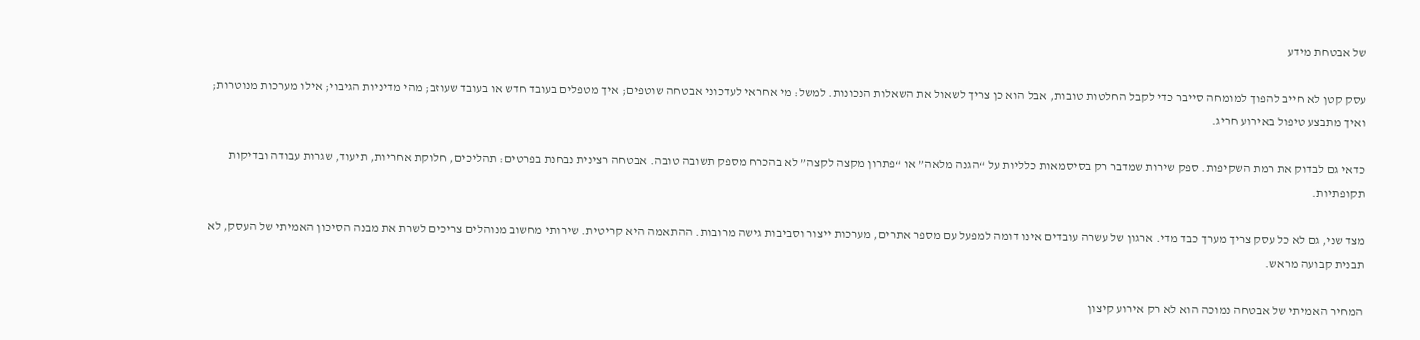של אבטחת מידע

עסק קטן לא חייב להפוך למומחה סייבר כדי לקבל החלטות טובות, אבל הוא כן צריך לשאול את השאלות הנכונות. למשל: מי אחראי לעדכוני אבטחה שוטפים; איך מטפלים בעובד חדש או בעובד שעוזב; מהי מדיניות הגיבוי; אילו מערכות מנוטרות; ואיך מתבצע טיפול באירוע חריג.

כדאי גם לבדוק את רמת השקיפות. ספק שירות שמדבר רק בסיסמאות כלליות על “הגנה מלאה” או “פתרון מקצה לקצה” לא בהכרח מספק תשובה טובה. אבטחה רצינית נבחנת בפרטים: תהליכים, חלוקת אחריות, תיעוד, שגרות עבודה ובדיקות תקופתיות.

מצד שני, גם לא כל עסק צריך מערך כבד מדי. ארגון של עשרה עובדים אינו דומה למפעל עם מספר אתרים, מערכות ייצור וסביבות גישה מרובות. ההתאמה היא קריטית. שירותי מחשוב מנוהלים צריכים לשרת את מבנה הסיכון האמיתי של העסק, לא תבנית קבועה מראש.

המחיר האמיתי של אבטחה נמוכה הוא לא רק אירוע קיצון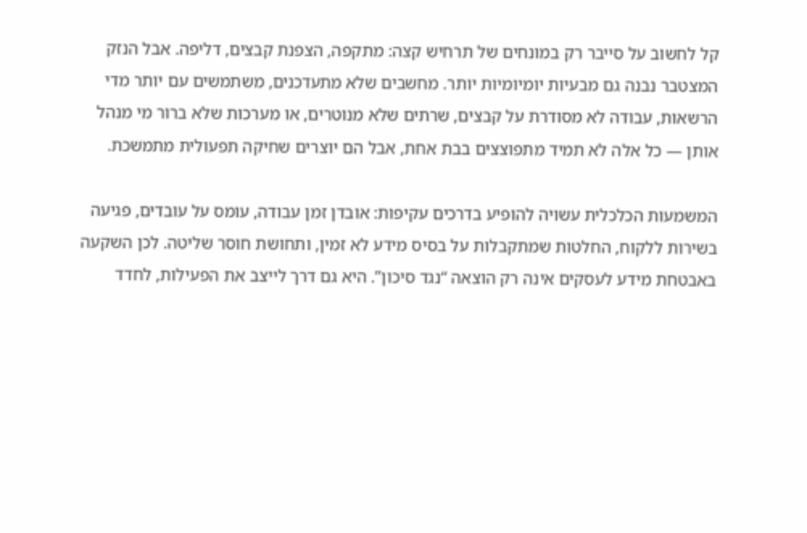קל לחשוב על סייבר רק במונחים של תרחיש קצה: מתקפה, הצפנת קבצים, דליפה. אבל הנזק המצטבר נבנה גם מבעיות יומיומיות יותר. מחשבים שלא מתעדכנים, משתמשים עם יותר מדי הרשאות, עבודה לא מסודרת על קבצים, שרתים שלא מנוטרים, או מערכות שלא ברור מי מנהל אותן — כל אלה לא תמיד מתפוצצים בבת אחת, אבל הם יוצרים שחיקה תפעולית מתמשכת.

המשמעות הכלכלית עשויה להופיע בדרכים עקיפות: אובדן זמן עבודה, עומס על עובדים, פגיעה בשירות ללקוח, החלטות שמתקבלות על בסיס מידע לא זמין, ותחושת חוסר שליטה. לכן השקעה באבטחת מידע לעסקים אינה רק הוצאה “נגד סיכון”. היא גם דרך לייצב את הפעילות, לחדד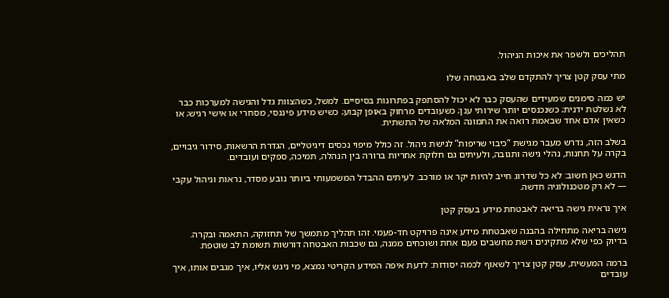תהליכים ולשפר את איכות הניהול.

מתי עסק קטן צריך להתקדם שלב באבטחה שלו

יש כמה סימנים שמעידים שהעסק כבר לא יכול להסתפק בפתרונות בסיסיים. למשל, כשהצוות גדל והגישה למערכות כבר לא נשלטת ידנית; כשנכנסים יותר שירותי ענן; כשעובדים מרחוק באופן קבוע; כשיש מידע פיננסי, מסחרי או אישי רגיש; או כשאין אדם אחד שבאמת רואה את התמונה המלאה של התשתית.

בשלב הזה, נדרש מעבר מגישת “כיבוי שריפות” לגישת ניהול. זה כולל מיפוי נכסים דיגיטליים, הגדרת הרשאות, סידור גיבויים, בקרה על תחנות, נהלי גישה ותגובה, ולעיתים גם חלוקת אחריות ברורה בין הנהלה, תמיכה, ספקים ועובדים.

הדגש כאן חשוב: לא כל שדרוג חייב להיות יקר או מורכב. לעיתים ההבדל המשמעותי ביותר נובע מסדר, נראות וניהול עקבי — לא רק מטכנולוגיה חדשה.

איך נראית גישה בריאה לאבטחת מידע בעסק קטן

גישה בריאה מתחילה בהבנה שאבטחת מידע אינה פרויקט חד-פעמי. זהו תהליך מתמשך של תחזוקה, התאמה ובקרה. בדיוק כפי שלא מתקינים רשת מחשבים פעם אחת ושוכחים ממנה, גם שכבות האבטחה דורשות תשומת לב שוטפת.

ברמה המעשית, עסק קטן צריך לשאוף לכמה יסודות: לדעת איפה המידע הקריטי נמצא, מי ניגש אליו, איך מגבים אותו, איך עובדים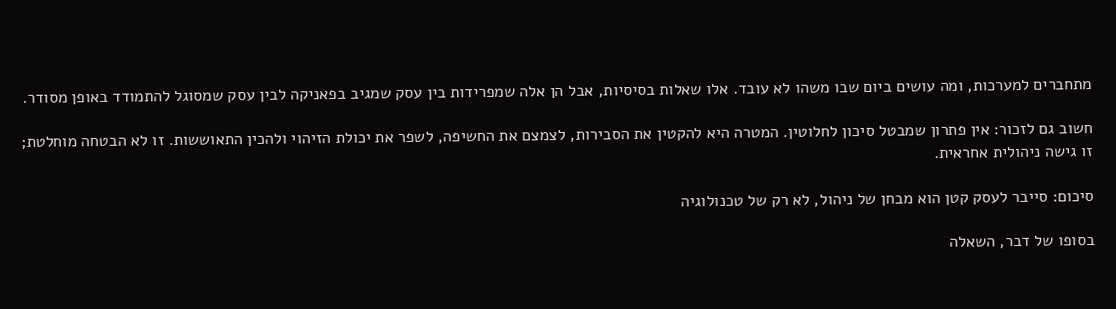מתחברים למערכות, ומה עושים ביום שבו משהו לא עובד. אלו שאלות בסיסיות, אבל הן אלה שמפרידות בין עסק שמגיב בפאניקה לבין עסק שמסוגל להתמודד באופן מסודר.

חשוב גם לזכור: אין פתרון שמבטל סיכון לחלוטין. המטרה היא להקטין את הסבירות, לצמצם את החשיפה, לשפר את יכולת הזיהוי ולהכין התאוששות. זו לא הבטחה מוחלטת; זו גישה ניהולית אחראית.

סיכום: סייבר לעסק קטן הוא מבחן של ניהול, לא רק של טכנולוגיה

בסופו של דבר, השאלה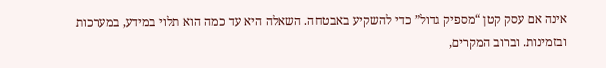אינה אם עסק קטן “מספיק גדול” כדי להשקיע באבטחה. השאלה היא עד כמה הוא תלוי במידע, במערכות ובזמינות. וברוב המקרים,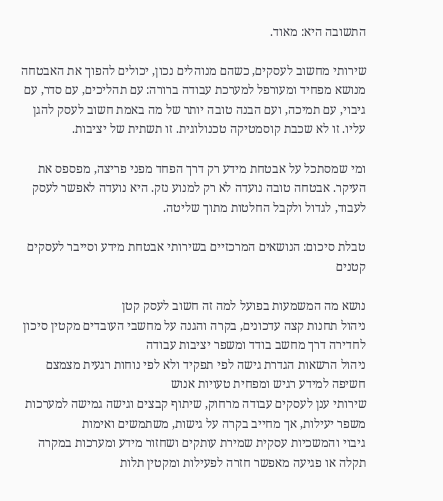התשובה היא: מאוד.

שירותי מחשוב לעסקים, כשהם מנוהלים נכון, יכולים להפוך את האבטחה מנושא מפחיד ומעורפל למערכת עבודה ברורה: עם תהליכים, עם סדר, עם גיבוי, עם תמיכה, ועם הבנה טובה יותר של מה באמת חשוב לעסק להגן עליו. זו לא שכבת קוסמטיקה טכנולוגית. זו תשתית של יציבות.

ומי שמסתכל על אבטחת מידע רק דרך הפחד מפני פריצה, מפספס את העיקר. אבטחה טובה נועדה לא רק למנוע נזק. היא נועדה לאפשר לעסק לעבוד, לגדול ולקבל החלטות מתוך שליטה.

טבלת סיכום: הנושאים המרכזיים בשירותי אבטחת מידע וסייבר לעסקים קטנים

נושא מה המשמעות בפועל למה זה חשוב לעסק קטן
ניהול תחנות קצה עדכונים, בקרה והגנה על מחשבי העובדים מקטין סיכון לחדירה דרך מחשב בודד ומשפר יציבות עבודה
ניהול הרשאות הגדרת גישה לפי תפקיד ולא לפי נוחות רגעית מצמצם חשיפה למידע רגיש ומפחית טעויות אנוש
שירותי ענן לעסקים עבודה מרחוק, שיתוף קבצים וגישה גמישה למערכות משפר יעילות, אך מחייב בקרה על גישות, משתמשים ואימות
גיבוי והמשכיות עסקית שמירת עותקים ושחזור מידע ומערכות במקרה תקלה או פגיעה מאפשר חזרה לפעילות ומקטין תלות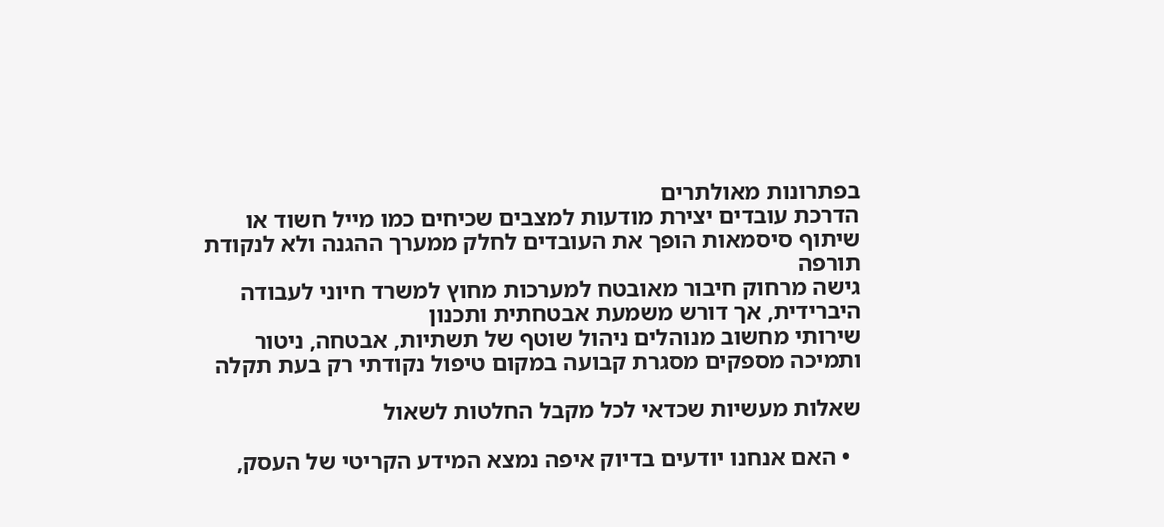בפתרונות מאולתרים
הדרכת עובדים יצירת מודעות למצבים שכיחים כמו מייל חשוד או שיתוף סיסמאות הופך את העובדים לחלק ממערך ההגנה ולא לנקודת תורפה
גישה מרחוק חיבור מאובטח למערכות מחוץ למשרד חיוני לעבודה היברידית, אך דורש משמעת אבטחתית ותכנון
שירותי מחשוב מנוהלים ניהול שוטף של תשתיות, אבטחה, ניטור ותמיכה מספקים מסגרת קבועה במקום טיפול נקודתי רק בעת תקלה

שאלות מעשיות שכדאי לכל מקבל החלטות לשאול

  • האם אנחנו יודעים בדיוק איפה נמצא המידע הקריטי של העסק,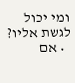ומי יכול לגשת אליו?
  • אם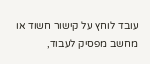עובד לוחץ על קישור חשוד או מחשב מפסיק לעבוד,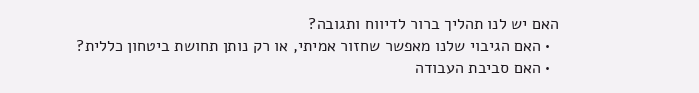האם יש לנו תהליך ברור לדיווח ותגובה?
  • האם הגיבוי שלנו מאפשר שחזור אמיתי, או רק נותן תחושת ביטחון כללית?
  • האם סביבת העבודה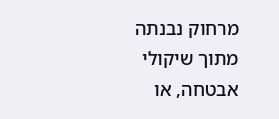מרחוק נבנתה מתוך שיקולי אבטחה, או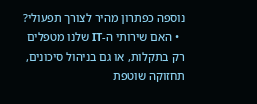נוספה כפתרון מהיר לצורך תפעולי?
  • האם שירותי ה-IT שלנו מטפלים רק בתקלות, או גם בניהול סיכונים, תחזוקה שוטפת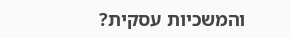והמשכיות עסקית?